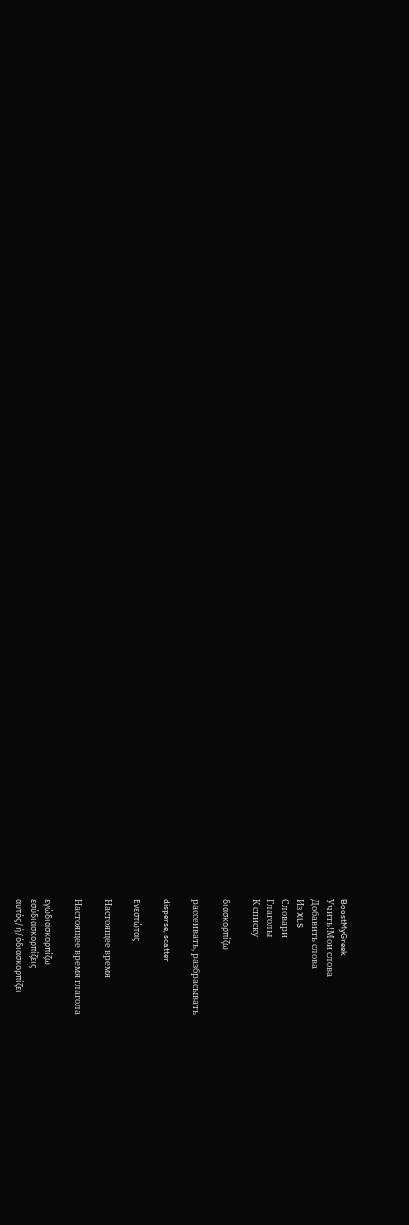BoostMyGreek
Учить!Мои слова
Добавить слова
Из XLS
Словари
Глаголы
К списку

διασκορπίζω

рассеивать, разбрасывать

disperse, scatter

Ενεστώτας

Настоящее время

Настоящее время глагола

εγώδιασκορπίζω
εσύδιασκορπίζεις
αυτός/ή/όδιασκορπίζει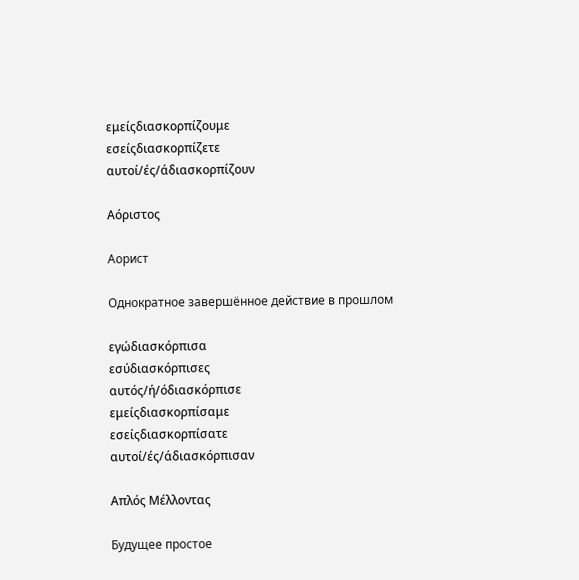εμείςδιασκορπίζουμε
εσείςδιασκορπίζετε
αυτοί/ές/άδιασκορπίζουν

Αόριστος

Аорист

Однократное завершённое действие в прошлом

εγώδιασκόρπισα
εσύδιασκόρπισες
αυτός/ή/όδιασκόρπισε
εμείςδιασκορπίσαμε
εσείςδιασκορπίσατε
αυτοί/ές/άδιασκόρπισαν

Απλός Μέλλοντας

Будущее простое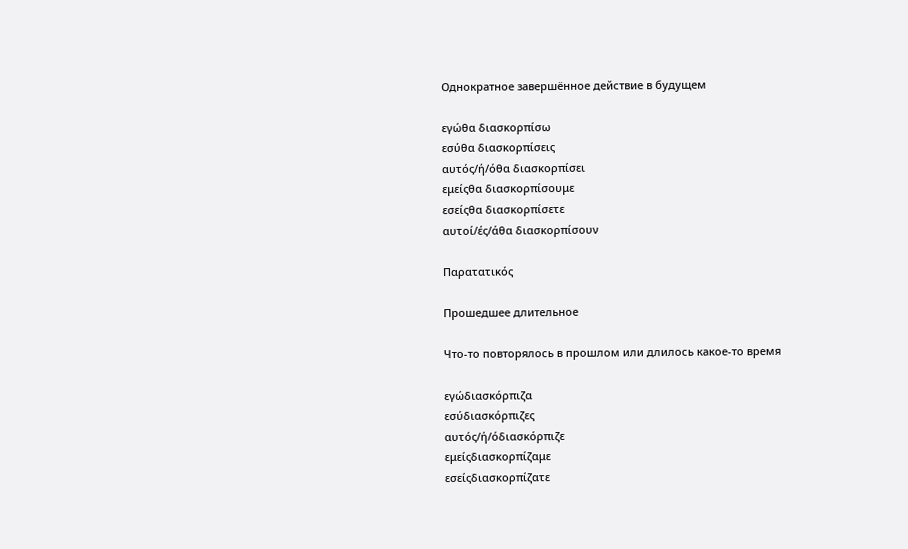Однократное завершённое действие в будущем

εγώθα διασκορπίσω
εσύθα διασκορπίσεις
αυτός/ή/όθα διασκορπίσει
εμείςθα διασκορπίσουμε
εσείςθα διασκορπίσετε
αυτοί/ές/άθα διασκορπίσουν

Παρατατικός

Прошедшее длительное

Что-то повторялось в прошлом или длилось какое-то время

εγώδιασκόρπιζα
εσύδιασκόρπιζες
αυτός/ή/όδιασκόρπιζε
εμείςδιασκορπίζαμε
εσείςδιασκορπίζατε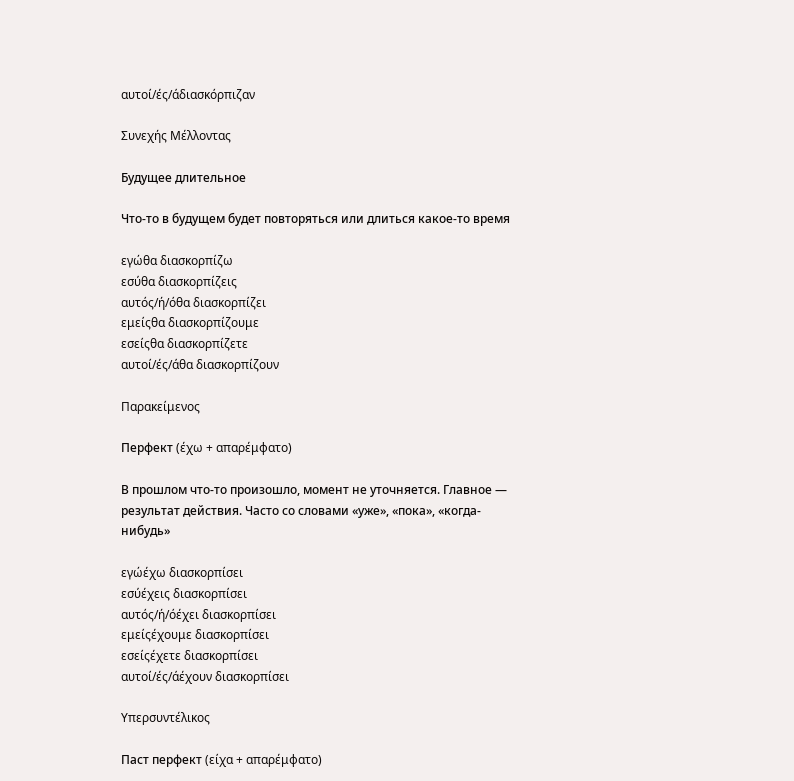αυτοί/ές/άδιασκόρπιζαν

Συνεχής Μέλλοντας

Будущее длительное

Что-то в будущем будет повторяться или длиться какое-то время

εγώθα διασκορπίζω
εσύθα διασκορπίζεις
αυτός/ή/όθα διασκορπίζει
εμείςθα διασκορπίζουμε
εσείςθα διασκορπίζετε
αυτοί/ές/άθα διασκορπίζουν

Παρακείμενος

Перфект (έχω + απαρέμφατο)

В прошлом что-то произошло, момент не уточняется. Главное — результат действия. Часто со словами «уже», «пока», «когда-нибудь»

εγώέχω διασκορπίσει
εσύέχεις διασκορπίσει
αυτός/ή/όέχει διασκορπίσει
εμείςέχουμε διασκορπίσει
εσείςέχετε διασκορπίσει
αυτοί/ές/άέχουν διασκορπίσει

Υπερσυντέλικος

Паст перфект (είχα + απαρέμφατο)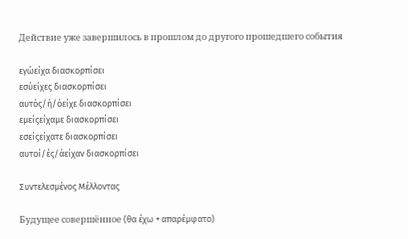Действие уже завершилось в прошлом до другого прошедшего события

εγώείχα διασκορπίσει
εσύείχες διασκορπίσει
αυτός/ή/όείχε διασκορπίσει
εμείςείχαμε διασκορπίσει
εσείςείχατε διασκορπίσει
αυτοί/ές/άείχαν διασκορπίσει

Συντελεσμένος Μέλλοντας

Будущее совершённое (θα έχω + απαρέμφατο)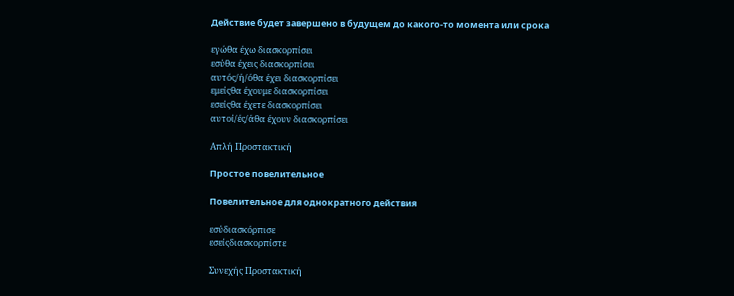Действие будет завершено в будущем до какого-то момента или срока

εγώθα έχω διασκορπίσει
εσύθα έχεις διασκορπίσει
αυτός/ή/όθα έχει διασκορπίσει
εμείςθα έχουμε διασκορπίσει
εσείςθα έχετε διασκορπίσει
αυτοί/ές/άθα έχουν διασκορπίσει

Απλή Προστακτική

Простое повелительное

Повелительное для однократного действия

εσύδιασκόρπισε
εσείςδιασκορπίστε

Συνεχής Προστακτική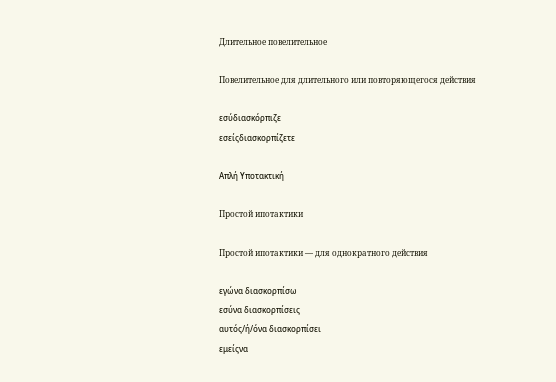Длительное повелительное

Повелительное для длительного или повторяющегося действия

εσύδιασκόρπιζε
εσείςδιασκορπίζετε

Απλή Υποτακτική

Простой ипотактики

Простой ипотактики — для однократного действия

εγώνα διασκορπίσω
εσύνα διασκορπίσεις
αυτός/ή/όνα διασκορπίσει
εμείςνα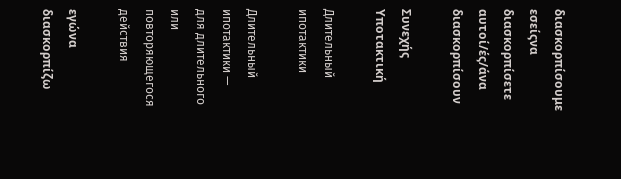διασκορπίσουμε
εσείςνα διασκορπίσετε
αυτοί/ές/άνα διασκορπίσουν

Συνεχής Υποτακτική

Длительный ипотактики

Длительный ипотактики — для длительного или повторяющегося действия

εγώνα διασκορπίζω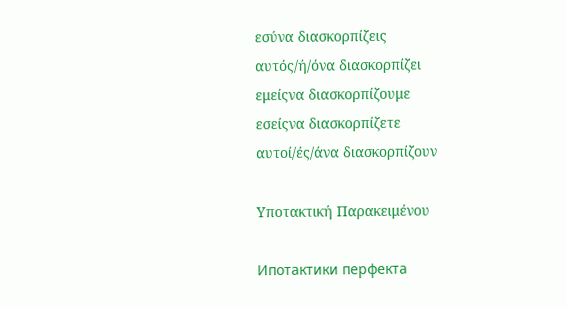εσύνα διασκορπίζεις
αυτός/ή/όνα διασκορπίζει
εμείςνα διασκορπίζουμε
εσείςνα διασκορπίζετε
αυτοί/ές/άνα διασκορπίζουν

Υποτακτική Παρακειμένου

Ипотактики перфекта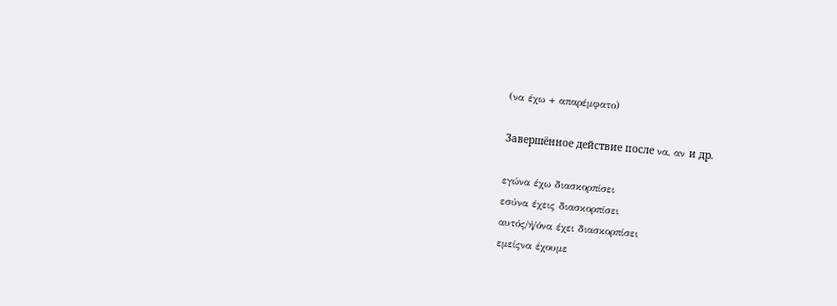(να έχω + απαρέμφατο)

Завершённое действие после να, αν и др.

εγώνα έχω διασκορπίσει
εσύνα έχεις διασκορπίσει
αυτός/ή/όνα έχει διασκορπίσει
εμείςνα έχουμε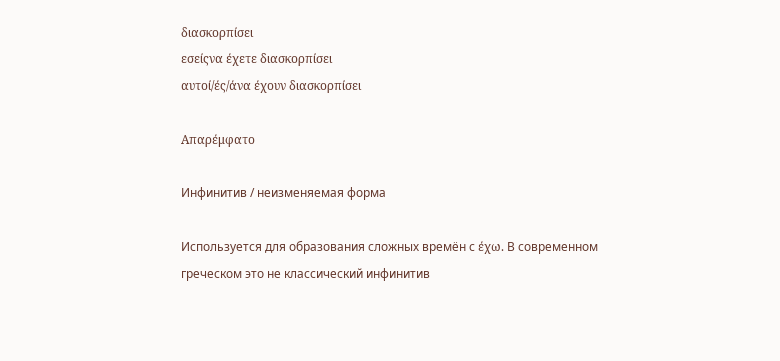διασκορπίσει
εσείςνα έχετε διασκορπίσει
αυτοί/ές/άνα έχουν διασκορπίσει

Απαρέμφατο

Инфинитив / неизменяемая форма

Используется для образования сложных времён с έχω. В современном греческом это не классический инфинитив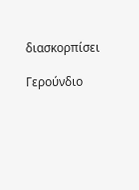διασκορπίσει

Γερούνδιο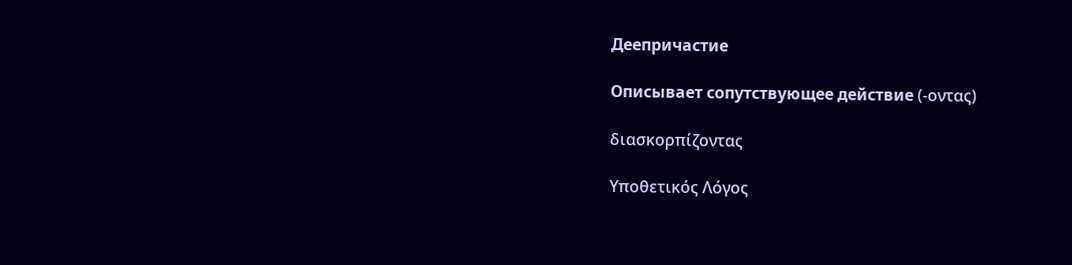Деепричастие

Описывает сопутствующее действие (-οντας)

διασκορπίζοντας

Υποθετικός Λόγος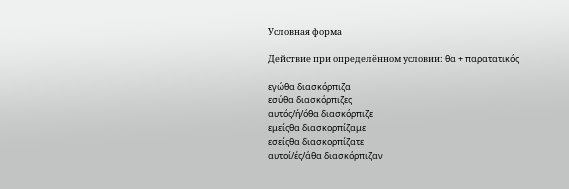Условная форма

Действие при определённом условии: θα + παρατατικός

εγώθα διασκόρπιζα
εσύθα διασκόρπιζες
αυτός/ή/όθα διασκόρπιζε
εμείςθα διασκορπίζαμε
εσείςθα διασκορπίζατε
αυτοί/ές/άθα διασκόρπιζαν